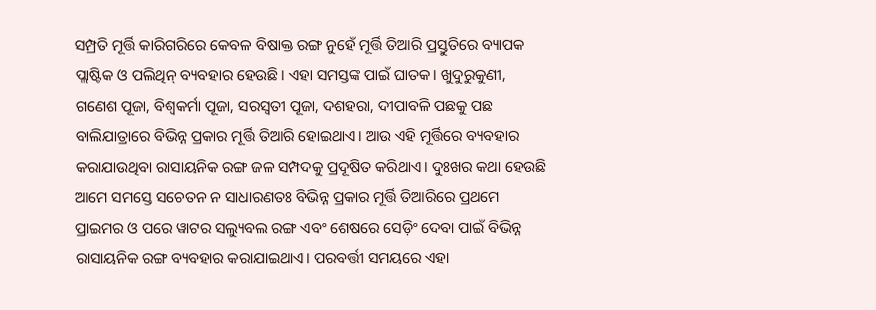ସମ୍ପ୍ରତି ମୂର୍ତ୍ତି କାରିଗରିରେ କେବଳ ବିଷାକ୍ତ ରଙ୍ଗ ନୁହେଁ ମୂର୍ତ୍ତି ତିଆରି ପ୍ରସ୍ତୁତିରେ ବ୍ୟାପକ ପ୍ଲାଷ୍ଟିକ ଓ ପଲିଥିନ୍ ବ୍ୟବହାର ହେଉଛି। ଏହା ସମସ୍ତଙ୍କ ପାଇଁ ଘାତକ। ଖୁଦୁରୁକୁଣୀ, ଗଣେଶ ପୂଜା, ବିଶ୍ୱକର୍ମା ପୂଜା, ସରସ୍ବତୀ ପୂଜା, ଦଶହରା, ଦୀପାବଳି ପଛକୁ ପଛ ବାଲିଯାତ୍ରାରେ ବିଭିନ୍ନ ପ୍ରକାର ମୂର୍ତ୍ତି ତିଆରି ହୋଇଥାଏ। ଆଉ ଏହି ମୂର୍ତ୍ତିରେ ବ୍ୟବହାର କରାଯାଉଥିବା ରାସାୟନିକ ରଙ୍ଗ ଜଳ ସମ୍ପଦକୁ ପ୍ରଦୂଷିତ କରିଥାଏ। ଦୁଃଖର କଥା ହେଉଛି ଆମେ ସମସ୍ତେ ସଚେତନ ନ ସାଧାରଣତଃ ବିଭିନ୍ନ ପ୍ରକାର ମୂର୍ତ୍ତି ତିଆରିରେ ପ୍ରଥମେ ପ୍ରାଇମର ଓ ପରେ ୱାଟର ସଲ୍ୟୁବଲ ରଙ୍ଗ ଏବଂ ଶେଷରେ ସେଡ଼ିଂ ଦେବା ପାଇଁ ବିଭିନ୍ନ ରାସାୟନିକ ରଙ୍ଗ ବ୍ୟବହାର କରାଯାଇଥାଏ। ପରବର୍ତ୍ତୀ ସମୟରେ ଏହା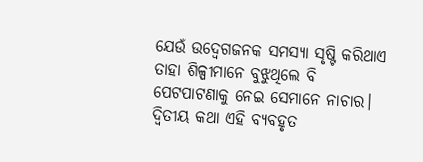ଯେଉଁ ଉଦ୍ବେଗଜନକ ସମସ୍ୟା ସୃଷ୍ଟି କରିଥାଏ ତାହା ଶିଳ୍ପୀମାନେ ବୁଝୁଥିଲେ ବି ପେଟପାଟଣାକୁ ନେଇ ସେମାନେ ନାଚାର। ଦ୍ୱିତୀୟ କଥା ଏହି ବ୍ୟବହୃତ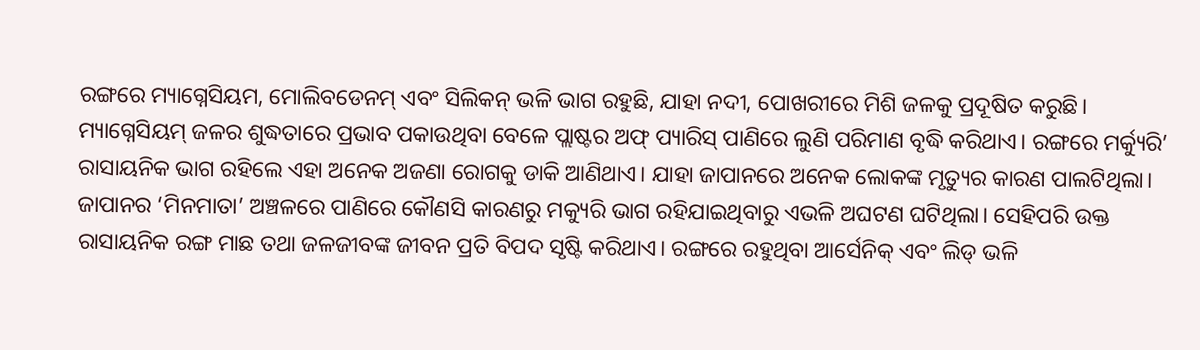ରଙ୍ଗରେ ମ୍ୟାଗ୍ନେସିୟମ, ମୋଲିବଡେନମ୍ ଏବଂ ସିଲିକନ୍ ଭଳି ଭାଗ ରହୁଛି, ଯାହା ନଦୀ, ପୋଖରୀରେ ମିଶି ଜଳକୁ ପ୍ରଦୂଷିତ କରୁଛି। ମ୍ୟାଗ୍ନେସିୟମ୍ ଜଳର ଶୁଦ୍ଧତାରେ ପ୍ରଭାବ ପକାଉଥିବା ବେଳେ ପ୍ଲାଷ୍ଟର ଅଫ୍ ପ୍ୟାରିସ୍ ପାଣିରେ ଲୁଣି ପରିମାଣ ବୃଦ୍ଧି କରିଥାଏ। ରଙ୍ଗରେ ମର୍କ୍ୟୁରି’ ରାସାୟନିକ ଭାଗ ରହିଲେ ଏହା ଅନେକ ଅଜଣା ରୋଗକୁ ଡାକି ଆଣିଥାଏ। ଯାହା ଜାପାନରେ ଅନେକ ଲୋକଙ୍କ ମୃତ୍ୟୁର କାରଣ ପାଲଟିଥିଲା। ଜାପାନର ‘ମିନମାତା’ ଅଞ୍ଚଳରେ ପାଣିରେ କୌଣସି କାରଣରୁ ମକ୍ୟୁରି ଭାଗ ରହିଯାଇଥିବାରୁ ଏଭଳି ଅଘଟଣ ଘଟିଥିଲା। ସେହିପରି ଉକ୍ତ ରାସାୟନିକ ରଙ୍ଗ ମାଛ ତଥା ଜଳଜୀବଙ୍କ ଜୀବନ ପ୍ରତି ବିପଦ ସୃଷ୍ଟି କରିଥାଏ। ରଙ୍ଗରେ ରହୁଥିବା ଆର୍ସେନିକ୍ ଏବଂ ଲିଡ୍ ଭଳି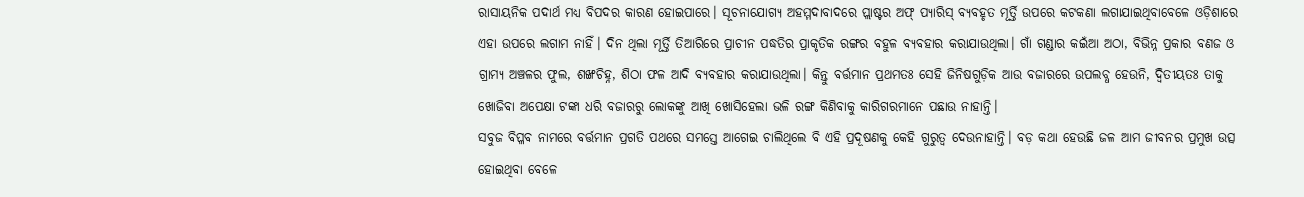ରାସାୟନିକ ପଦାର୍ଥ ମଧ୍ୟ ବିପଦର କାରଣ ହୋଇପାରେ। ସୂଚନାଯୋଗ୍ୟ ଅହମ୍ମଦାବାଦରେ ପ୍ଲାଷ୍ଟର ଅଫ୍ ପ୍ୟାରିସ୍ ବ୍ୟବହୃତ ମୂର୍ତ୍ତି ଉପରେ କଟକଣା ଲଗାଯାଇଥିବାବେଳେ ଓଡ଼ିଶାରେ ଏହା ଉପରେ ଲଗାମ ନାହିଁ। ଦିନ ଥିଲା ମୂର୍ତ୍ତି ତିଆରିରେ ପ୍ରାଚୀନ ପଦ୍ଧତିର ପ୍ରାକୃତିକ ରଙ୍ଗର ବହୁଳ ବ୍ୟବହାର କରାଯାଉଥିଲା। ଗାଁ ଗଣ୍ଡାର କଇଁଆ ଅଠା, ବିଭିନ୍ନ ପ୍ରକାର ବଣଜ ଓ ଗ୍ରାମ୍ୟ ଅଞ୍ଚଳର ଫୁଲ, ଶଙ୍ଖଚିହ୍ନ, ଶିଠା ଫଳ ଆଦି ବ୍ୟବହାର କରାଯାଉଥିଲା। କିନ୍ତୁ ବର୍ତ୍ତମାନ ପ୍ରଥମତଃ ସେହି ଜିନିଷଗୁଡ଼ିକ ଆଉ ବଜାରରେ ଉପଲବ୍ଧ ହେଉନି, ଦ୍ୱିତୀୟତଃ ତାକୁ ଖୋଜିବା ଅପେକ୍ଷା ଟଙ୍କା ଧରି ବଜାରରୁ ଲୋକଙ୍କୁ ଆଖି ଖୋସିହେଲା ଭଳି ରଙ୍ଗ କିଣିବାକୁ କାରିଗରମାନେ ପଛାଉ ନାହାନ୍ତି।
ସବୁଜ ବିପ୍ଳବ ନାମରେ ବର୍ତ୍ତମାନ ପ୍ରଗତି ପଥରେ ସମସ୍ତେ ଆଗେଇ ଚାଲିଥିଲେ ବି ଏହି ପ୍ରଦୂଷଣକୁ କେହି ଗୁରୁତ୍ୱ ଦେଉନାହାନ୍ତି। ବଡ଼ କଥା ହେଉଛି ଜଳ ଆମ ଜୀବନର ପ୍ରମୁଖ ଉତ୍ସ ହୋଇଥିବା ବେଳେ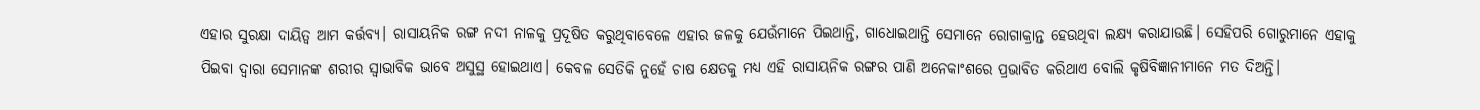ଏହାର ସୁରକ୍ଷା ଦାୟିତ୍ୱ ଆମ କର୍ତ୍ତବ୍ୟ। ରାସାୟନିକ ରଙ୍ଗ ନଦୀ ନାଳକୁ ପ୍ରଦୂଷିତ କରୁଥିବାବେଳେ ଏହାର ଜଳକୁ ଯେଉଁମାନେ ପିଇଥାନ୍ତି, ଗାଧୋଇଥାନ୍ତି ସେମାନେ ରୋଗାକ୍ରାନ୍ତ ହେଉଥିବା ଲକ୍ଷ୍ୟ କରାଯାଉଛି। ସେହିପରି ଗୋରୁମାନେ ଏହାକୁ ପିଇବା ଦ୍ୱାରା ସେମାନଙ୍କ ଶରୀର ସ୍ବାଭାବିକ ଭାବେ ଅସୁସ୍ଥ ହୋଇଥାଏ। କେବଳ ସେତିକି ନୁହେଁ ଚାଷ କ୍ଷେତକୁ ମଧ୍ୟ ଏହି ରାସାୟନିକ ରଙ୍ଗର ପାଣି ଅନେକାଂଶରେ ପ୍ରଭାବିତ କରିଥାଏ ବୋଲି କୃଷିବିଜ୍ଞାନୀମାନେ ମତ ଦିଅନ୍ତି।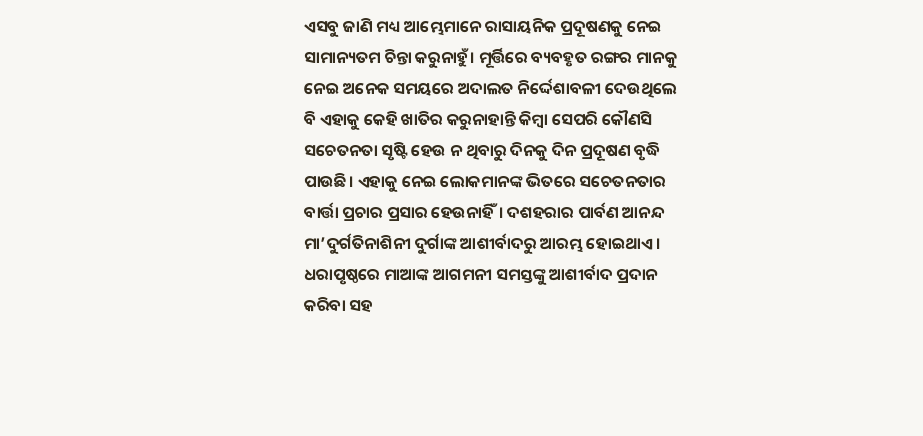ଏସବୁ ଜାଣି ମଧ୍ୟ ଆମ୍ଭେମାନେ ରାସାୟନିକ ପ୍ରଦୂଷଣକୁ ନେଇ ସାମାନ୍ୟତମ ଚିନ୍ତା କରୁନାହୁଁ। ମୂର୍ତ୍ତିରେ ବ୍ୟବହୃତ ରଙ୍ଗର ମାନକୁ ନେଇ ଅନେକ ସମୟରେ ଅଦାଲତ ନିର୍ଦ୍ଦେଶାବଳୀ ଦେଉଥିଲେ ବି ଏହାକୁ କେହି ଖାତିର କରୁନାହାନ୍ତି କିମ୍ବା ସେପରି କୌଣସି ସଚେତନତା ସୃଷ୍ଟି ହେଉ ନ ଥିବାରୁ ଦିନକୁ ଦିନ ପ୍ରଦୂଷଣ ବୃଦ୍ଧି ପାଉଛି। ଏହାକୁ ନେଇ ଲୋକମାନଙ୍କ ଭିତରେ ସଚେତନତାର ବାର୍ତ୍ତା ପ୍ରଚାର ପ୍ରସାର ହେଉନାହିଁ। ଦଶହରାର ପାର୍ବଣ ଆନନ୍ଦ ମା’ଦୁର୍ଗତିନାଶିନୀ ଦୁର୍ଗାଙ୍କ ଆଶୀର୍ବାଦରୁ ଆରମ୍ଭ ହୋଇଥାଏ। ଧରାପୃଷ୍ଠରେ ମାଆଙ୍କ ଆଗମନୀ ସମସ୍ତଙ୍କୁ ଆଶୀର୍ବାଦ ପ୍ରଦାନ କରିବା ସହ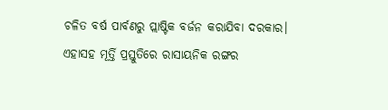ଚଳିତ ବର୍ଷ ପାର୍ବଣରୁ ପ୍ଲାଷ୍ଟିକ ବର୍ଜନ କରାଯିବା ଦରକାର। ଏହାସହ ମୂର୍ତ୍ତି ପ୍ରସ୍ତୁତିରେ ରାସାୟନିକ ରଙ୍ଗର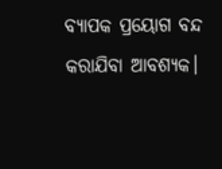ବ୍ୟାପକ ପ୍ରୟୋଗ ବନ୍ଦ କରାଯିବା ଆବଶ୍ୟକ।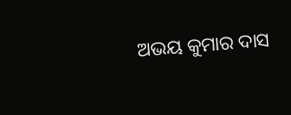ଅଭୟ କୁମାର ଦାସ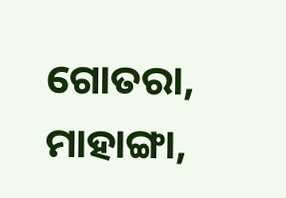ଗୋତରା, ମାହାଙ୍ଗା,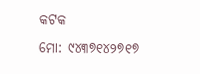କଟକ
ମୋ: ୯୪୩୭୧୪୨୭୧୭